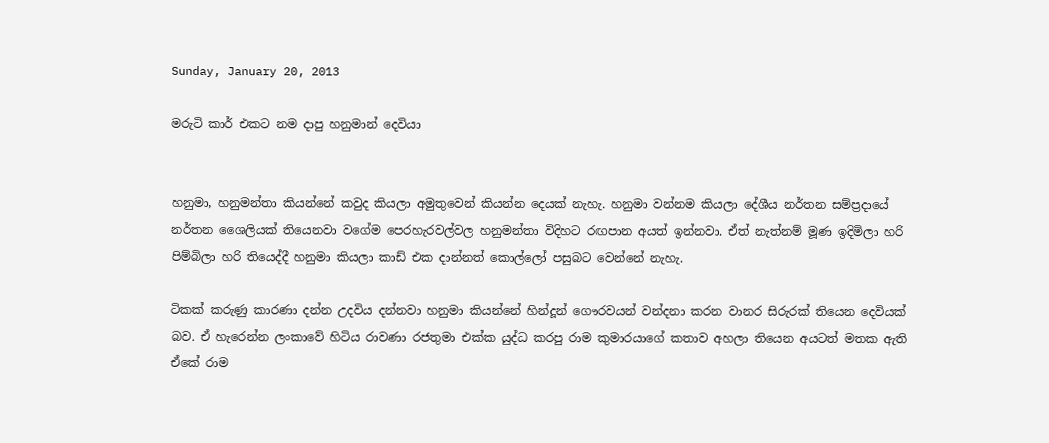Sunday, January 20, 2013

මරුටි කාර් එකට නම දාපු හනුමාන් දෙවියා


හනුමා, හනුමන්තා කියන්නේ කවුද කියලා අමුතුවෙන් කියන්න දෙයක් නැහැ. හනුමා වන්නම කියලා දේශීය නර්තන සම්ප්‍රදායේ නර්තන ශෛලියක් තියෙනවා වගේම පෙරහැරවල්වල හනුමන්තා විදිහට රඟපාන අයත් ඉන්නවා. ඒත් නැත්නම් මූණ ඉදිමිලා හරි පිම්බිලා හරි තියෙද්දී හනුමා කියලා කාඩ් එක දාන්නත් කොල්ලෝ පසුබට වෙන්නේ නැහැ.

ටිකක් කරුණු කාරණා දන්න උදවිය දන්නවා හනුමා කියන්නේ හින්දූන් ගෞරවයන් වන්දනා කරන වානර සිරුරක් තියෙන දෙවියක් බව. ඒ හැරෙන්න ලංකාවේ හිටිය රාවණා රජතුමා එක්ක යුද්ධ කරපු රාම කුමාරයාගේ කතාව අහලා තියෙන අයටත් මතක ඇති ඒකේ රාම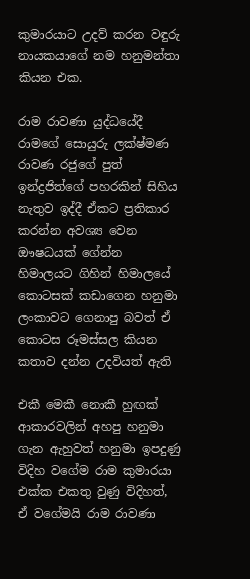කුමාරයාට උදව් කරන වඳුරු නායකයාගේ නම හනුමන්තා කියන එක.

රාම රාවණා යුද්ධයේදී රාමගේ සොයුරු ලක්ෂ්මණ රාවණ රජුගේ පුත් ඉන්ද්‍රජිත්ගේ පහරකින් සිහිය නැතුව ඉද්දී ඒකට ප්‍රතිකාර කරන්න අවශ්‍ය වෙන ඖෂධයක් ගේන්න හිමාලයට ගිහින් හිමාලයේ කොටසක් කඩාගෙන හනුමා ලංකාවට ගෙනාපු බවත් ඒ කොටස රූමස්සල කියන කතාව දන්න උදවියත් ඇති

එකී මෙකී නොකී හුඟක් ආකාරවලින් අහපු හනුමා ගැන ඇහුවත් හනුමා ඉපදුණු විදිහ වගේම රාම කුමාරයා එක්ක එකතු වුණු විදිහත්, ඒ වගේමයි රාම රාවණා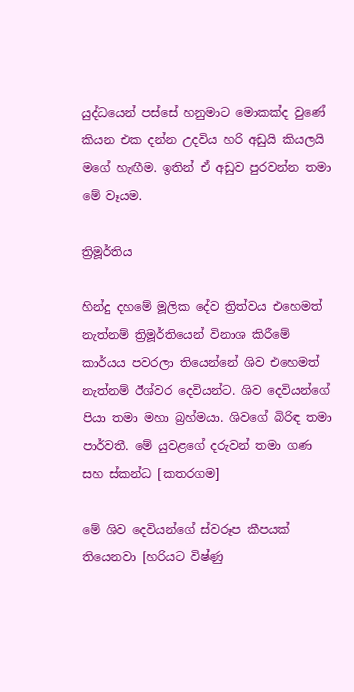යුද්ධයෙන් පස්සේ හනුමාට මොකක්ද වුණේ කියන එක දන්න උදවිය හරි අඩුයි කියලයි මගේ හැඟීම. ඉතින් ඒ අඩුව පුරවන්න තමා මේ වෑයම.

ත්‍රිමූර්තිය

හින්දු දහමේ මූලික දේව ත්‍රිත්වය එහෙමත් නැත්නම් ත්‍රිමූර්තියෙන් විනාශ කිරීමේ කාර්යය පවරලා තියෙන්නේ ශිව එහෙමත් නැත්නම් ඊශ්වර දෙවියන්ට. ශිව දෙවියන්ගේ පියා තමා මහා බ්‍රහ්මයා. ශිවගේ බිරිඳ තමා පාර්වතී. මේ යුවළගේ දරුවන් තමා ගණ සහ ස්කන්ධ [කතරගම]

මේ ශිව දෙවියන්ගේ ස්වරූප කීපයක් තියෙනවා [හරියට විෂ්ණු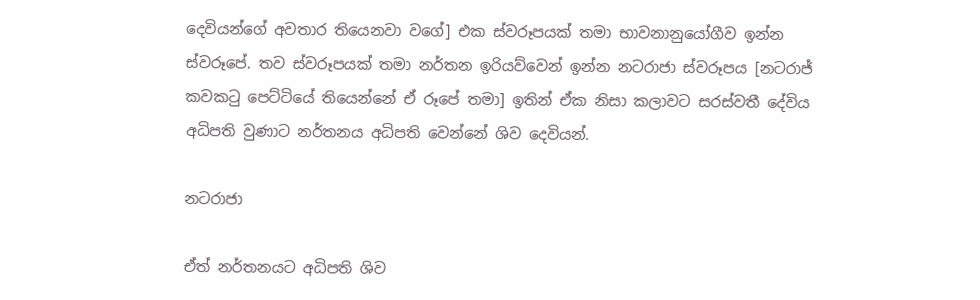දෙවියන්ගේ අවතාර තියෙනවා වගේ] එක ස්වරූපයක් තමා භාවනානුයෝගීව ඉන්න ස්වරූපේ. තව ස්වරූපයක් තමා නර්තන ඉරියව්වෙන් ඉන්න නටරාජා ස්වරූපය [නටරාජ් කවකටු පෙට්ටියේ තියෙන්නේ ඒ රූපේ තමා] ඉතින් ඒක නිසා කලාවට සරස්වතී දේවිය අධිපති වුණාට නර්තනය අධිපති වෙන්නේ ශිව දෙවියන්.

නටරාජා

ඒත් නර්තනයට අධිපති ශිව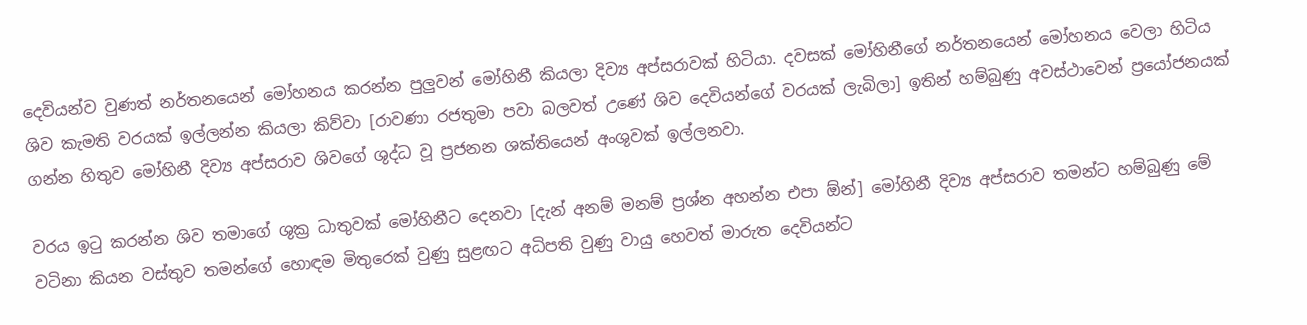දෙවියන්ව වුණත් නර්තනයෙන් මෝහනය කරන්න පුලුවන් මෝහිනී කියලා දිව්‍ය අප්සරාවක් හිටියා. දවසක් මෝහිනීගේ නර්තනයෙන් මෝහනය වෙලා හිටිය ශිව කැමති වරයක් ඉල්ලන්න කියලා කිව්වා [රාවණා රජතුමා පවා බලවත් උණේ ශිව දෙවියන්ගේ වරයක් ලැබිලා] ඉතින් හම්බුණු අවස්ථාවෙන් ප්‍රයෝජනයක් ගන්න හිතුව මෝහිනී දිව්‍ය අප්සරාව ශිවගේ ශුද්ධ වූ ප්‍රජනන ශක්තියෙන් අංශුවක් ඉල්ලනවා.

වරය ඉටු කරන්න ශිව තමාගේ ශුක්‍ර ධාතුවක් මෝහිනීට දෙනවා [දැන් අනම් මනම් ප්‍රශ්න අහන්න එපා ඕන්] මෝහිනී දිව්‍ය අප්සරාව තමන්ට හම්බුණු මේ වටිනා කියන වස්තුව තමන්ගේ හොඳම මිතුරෙක් වුණු සුළඟට අධිපති වුණු වායු හෙවත් මාරුත දෙවියන්ට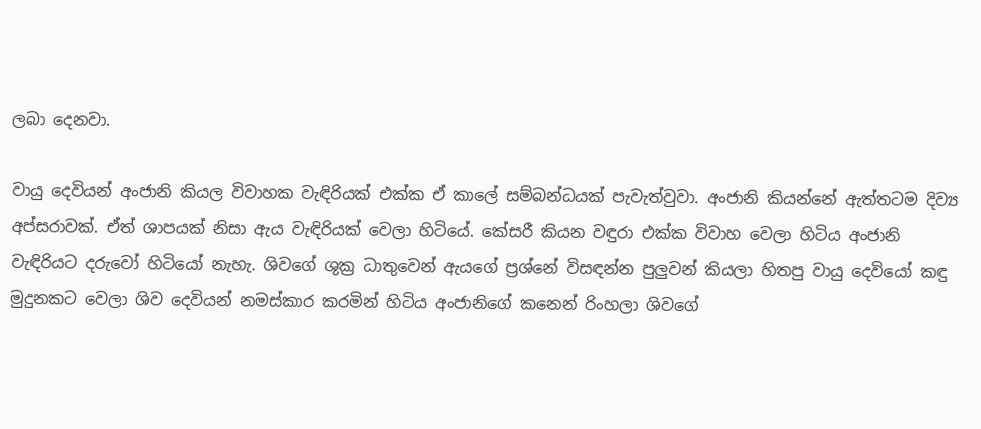ලබා දෙනවා.

වායු දෙවියන් අංජානි කියල විවාහක වැඳිරියක් එක්ක ඒ කාලේ සම්බන්ධයක් පැවැත්වුවා. අංජානි කියන්නේ ඇත්තටම දිව්‍ය අප්සරාවක්. ඒත් ශාපයක් නිසා ඇය වැඳිරියක් වෙලා හිටියේ. කේසරී කියන වඳුරා එක්ක විවාහ වෙලා හිටිය අංජානි වැඳිරියට දරුවෝ හිටියෝ නැහැ. ශිවගේ ශුක්‍ර ධාතුවෙන් ඇයගේ ප්‍රශ්නේ විසඳන්න පුලුවන් කියලා හිතපු වායු දෙවියෝ කඳු මුදුනකට වෙලා ශිව දෙවියන් නමස්කාර කරමින් හිටිය අංජානිගේ කනෙන් රිංහලා ශිවගේ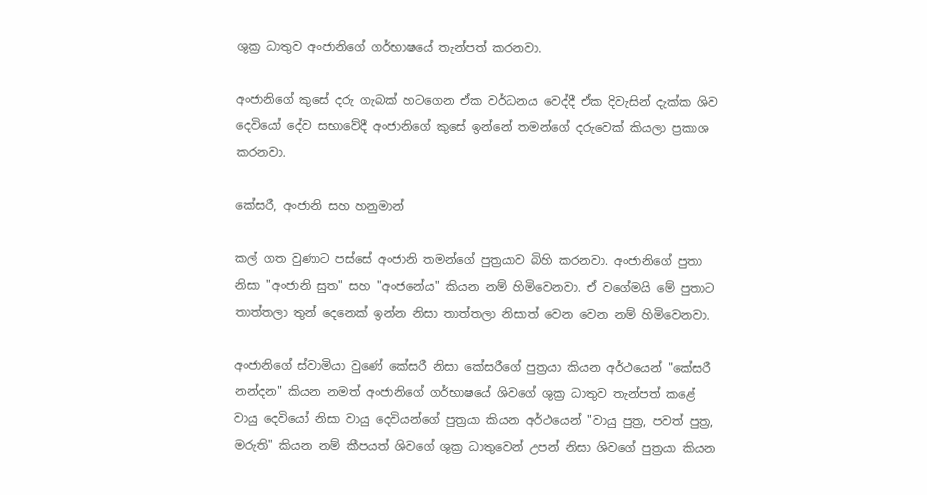ශුක්‍ර ධාතුව අංජානිගේ ගර්භාෂයේ තැන්පත් කරනවා.

අංජානිගේ කුසේ දරු ගැබක් හටගෙන ඒක වර්ධනය වෙද්දී ඒක දිවැසින් දැක්ක ශිව දෙවියෝ දේව සභාවේදී අංජානිගේ කුසේ ඉන්නේ තමන්ගේ දරුවෙක් කියලා ප්‍රකාශ කරනවා.

කේසරී, අංජානි සහ හනුමාන්

කල් ගත වුණාට පස්සේ අංජානි තමන්ගේ පුත්‍රයාව බිහි කරනවා. අංජානිගේ පුතා නිසා "අංජානි සුත" සහ "අංජනේය" කියන නම් හිමිවෙනවා. ඒ වගේමයි මේ පුතාට තාත්තලා තුන් දෙනෙක් ඉන්න නිසා තාත්තලා නිසාත් වෙන වෙන නම් හිමිවෙනවා.

අංජානිගේ ස්වාමියා වුණේ කේසරී නිසා කේසරීගේ පුත්‍රයා කියන අර්ථයෙන් "කේසරී නන්දන" කියන නමත් අංජානිගේ ගර්භාෂයේ ශිවගේ ශුක්‍ර ධාතුව තැන්පත් කළේ වායු දෙවියෝ නිසා වායු දෙවියන්ගේ පුත්‍රයා කියන අර්ථයෙන් "වායු පුත්‍ර, පවත් පුත්‍ර, මරුති" කියන නම් කීපයත් ශිවගේ ශුක්‍ර ධාතුවෙන් උපන් නිසා ශිවගේ පුත්‍රයා කියන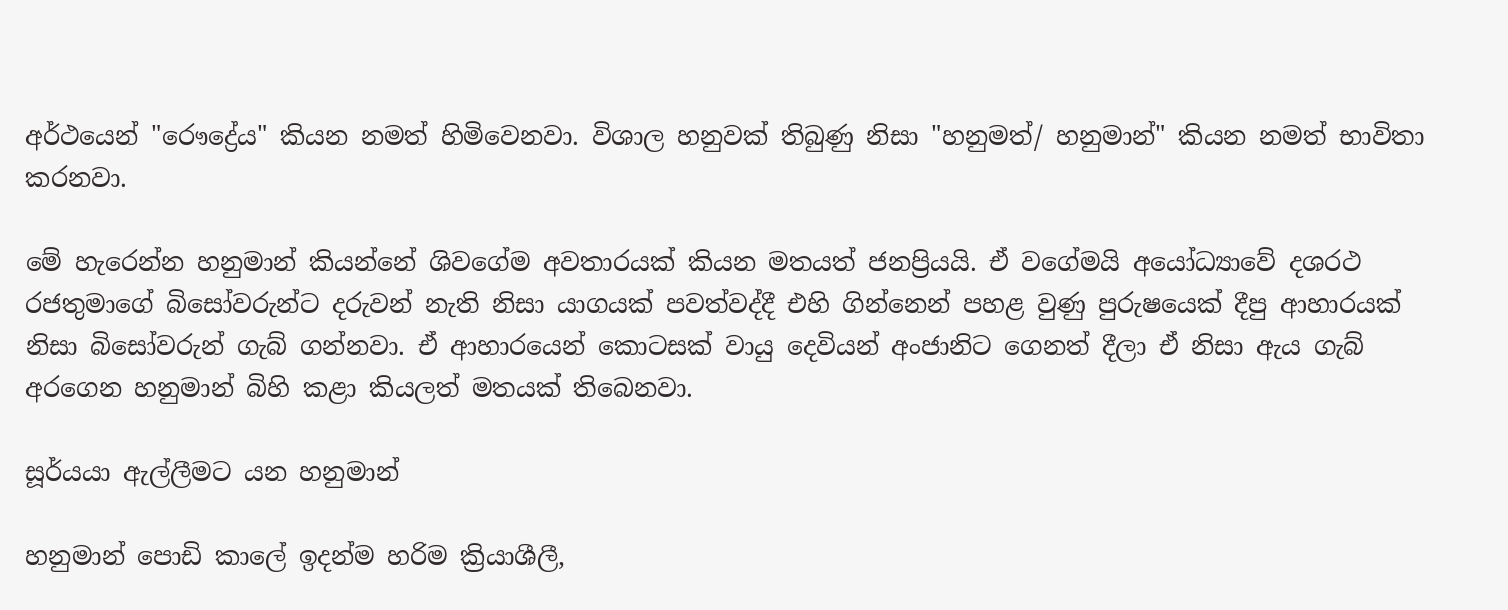අර්ථයෙන් "රෞද්‍රේය" කියන නමත් හිමිවෙනවා. විශාල හනුවක් තිබුණු නිසා "හනුමත්/ හනුමාන්" කියන නමත් භාවිතා කරනවා.

මේ හැරෙන්න හනුමාන් කියන්නේ ශිවගේම අවතාරයක් කියන මතයත් ජනප්‍රියයි. ඒ වගේමයි අයෝධ්‍යාවේ දශරථ රජතුමාගේ බිසෝවරුන්ට දරුවන් නැති නිසා යාගයක් පවත්වද්දී එහි ගින්නෙන් පහළ වුණු පුරුෂයෙක් දීපු ආහාරයක් නිසා බිසෝවරුන් ගැබ් ගන්නවා. ඒ ආහාරයෙන් කොටසක් වායු දෙවියන් අංජානිට ගෙනත් දීලා ඒ නිසා ඇය ගැබ් අරගෙන හනුමාන් බිහි කළා කියලත් මතයක් තිබෙනවා.

සූර්යයා ඇල්ලීමට යන හනුමාන්

හනුමාන් පොඩි කාලේ ඉදන්ම හරිම ක්‍රියාශීලී,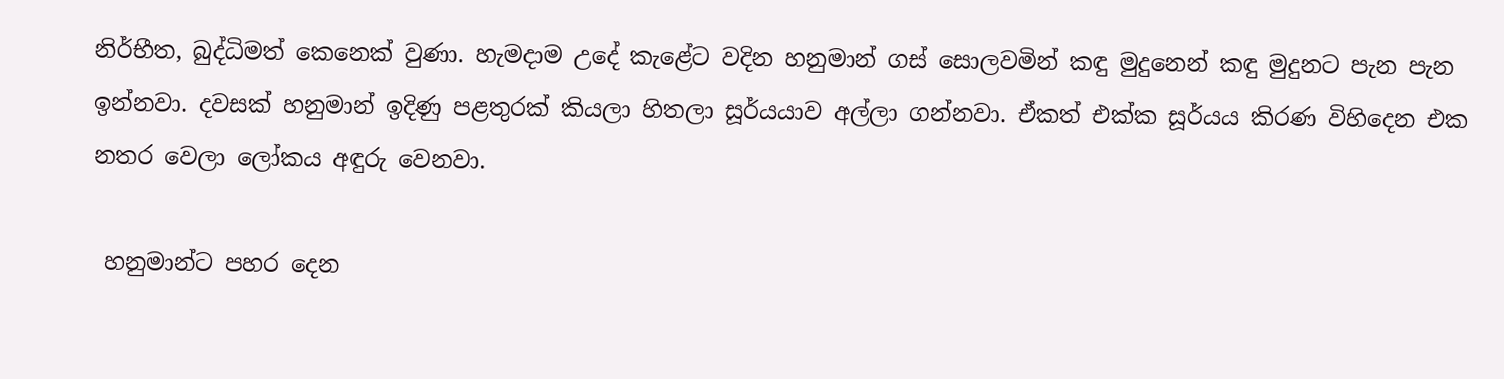නිර්භීත, බුද්ධිමත් කෙනෙක් වුණා. හැමදාම උදේ කැළේට වදින හනුමාන් ගස් සොලවමින් කඳු මුදුනෙන් කඳු මුදුනට පැන පැන ඉන්නවා. දවසක් හනුමාන් ඉදිණු පළතුරක් කියලා හිතලා සූර්යයාව අල්ලා ගන්නවා. ඒකත් එක්ක සූර්යය කිරණ විහිදෙන එක නතර වෙලා ලෝකය අඳුරු වෙනවා.

 හනුමාන්ට පහර දෙන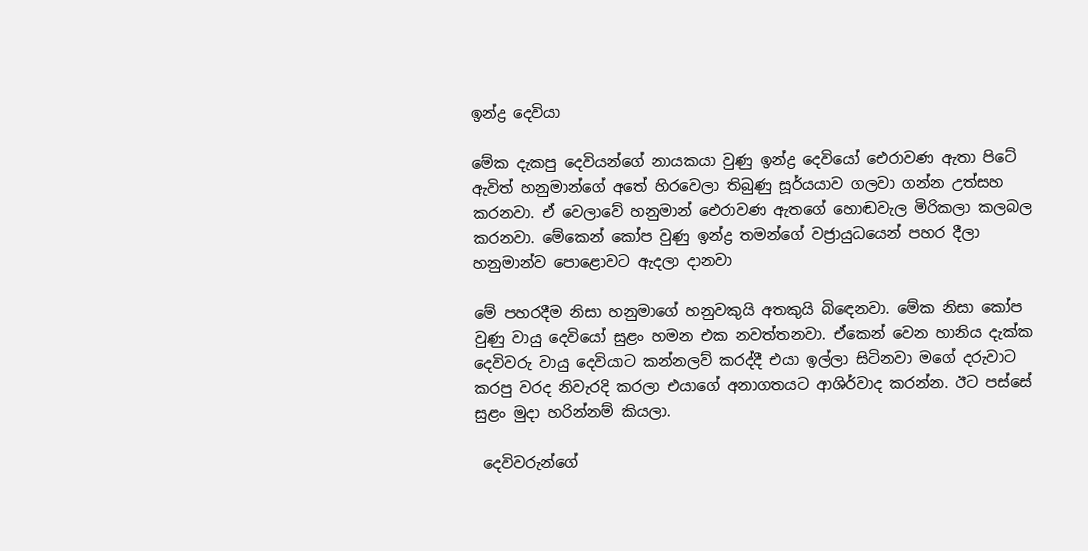ඉන්ද්‍ර දෙවියා

මේක දැකපු දෙවියන්ගේ නායකයා වුණු ඉන්ද්‍ර දෙවියෝ ඓරාවණ ඇතා පිටේ ඇවිත් හනුමාන්ගේ අතේ හිරවෙලා තිබුණු සූර්යයාව ගලවා ගන්න උත්සහ කරනවා. ඒ වෙලාවේ හනුමාන් ඓරාවණ ඇතගේ හොඬවැල මිරිකලා කලබල කරනවා. මේකෙන් කෝප වුණු ඉන්ද්‍ර තමන්ගේ වජ්‍රායුධයෙන් පහර දීලා හනුමාන්ව පොළොවට ඇදලා දානවා

මේ පහරදීම නිසා හනුමාගේ හනුවකුයි අතකුයි බිඳෙනවා. මේක නිසා කෝප වුණු වායු දෙවියෝ සුළං හමන එක නවත්තනවා. ඒකෙන් වෙන හානිය දැක්ක දෙවිවරු වායු දෙවියාට කන්නලව් කරද්දී එයා ඉල්ලා සිටිනවා මගේ දරුවාට කරපු වරද නිවැරදි කරලා එයාගේ අනාගතයට ආශිර්වාද කරන්න. ඊට පස්සේ සුළං මුදා හරින්නම් කියලා.

 දෙවිවරුන්ගේ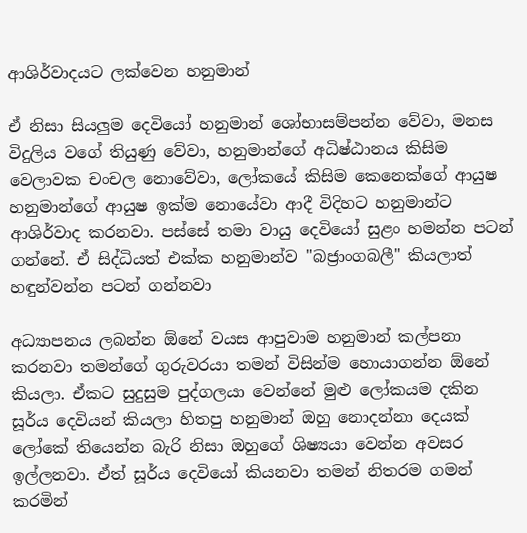ආශිර්වාදයට ලක්වෙන හනුමාන්

ඒ නිසා සියලුම දෙවියෝ හනුමාන් ශෝභාසම්පන්න වේවා, මනස විදුලිය වගේ තියුණු වේවා, හනුමාන්ගේ අධිෂ්ඨානය කිසිම වෙලාවක චංචල නොවේවා, ලෝකයේ කිසිම කෙනෙක්ගේ ආයුෂ හනුමාන්ගේ ආයුෂ ඉක්ම නොයේවා ආදී විදිහට හනුමාන්ට ආශිර්වාද කරනවා. පස්සේ තමා වායු දෙවියෝ සුළං හමන්න පටන් ගන්නේ. ඒ සිද්ධියත් එක්ක හනුමාන්ව "බජ්‍රාංගබලී" කියලාත් හඳුන්වන්න පටන් ගන්නවා

අධ්‍යාපනය ලබන්න ඕනේ වයස ආපුවාම හනුමාන් කල්පනා කරනවා තමන්ගේ ගුරුවරයා තමන් විසින්ම හොයාගන්න ඕනේ කියලා. ඒකට සුදුසුම පුද්ගලයා වෙන්නේ මුළු ලෝකයම දකින සූර්ය දෙවියන් කියලා හිතපු හනුමාන් ඔහු නොදන්නා දෙයක් ලෝකේ තියෙන්න බැරි නිසා ඔහුගේ ශිෂ්‍යයා වෙන්න අවසර ඉල්ලනවා. ඒත් සූර්ය දෙවියෝ කියනවා තමන් නිතරම ගමන් කරමින්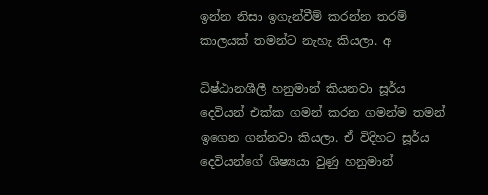ඉන්න නිසා ඉගැන්වීම් කරන්න තරම් කාලයක් තමන්ට නැහැ කියලා. අ

ධිෂ්ඨානශීලී හනුමාන් කියනවා සූර්ය දෙවියන් එක්ක ගමන් කරන ගමන්ම තමන් ඉගෙන ගන්නවා කියලා. ඒ විදිහට සූර්ය දෙවියන්ගේ ශිෂ්‍යයා වුණු හනුමාන්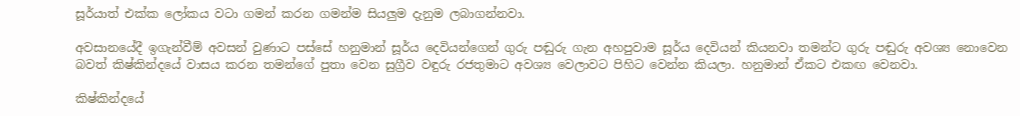සූර්යාත් එක්ක ලෝකය වටා ගමන් කරන ගමන්ම සියලුම දැනුම ලබාගන්නවා.

අවසානයේදී ඉගැන්වීම් අවසන් වුණාට පස්සේ හනුමාන් සූර්ය දෙවියන්ගෙන් ගුරු පඬුරු ගැන අහපුවාම සූර්ය දෙවියන් කියනවා තමන්ට ගුරු පඬුරු අවශ්‍ය නොවෙන බවත් කිෂ්කින්දයේ වාසය කරන තමන්ගේ පුතා වෙන සුග්‍රීව වඳුරු රජතුමාට අවශ්‍ය වෙලාවට පිහිට වෙන්න කියලා. හනුමාන් ඒකට එකඟ වෙනවා.

කිෂ්කින්දයේ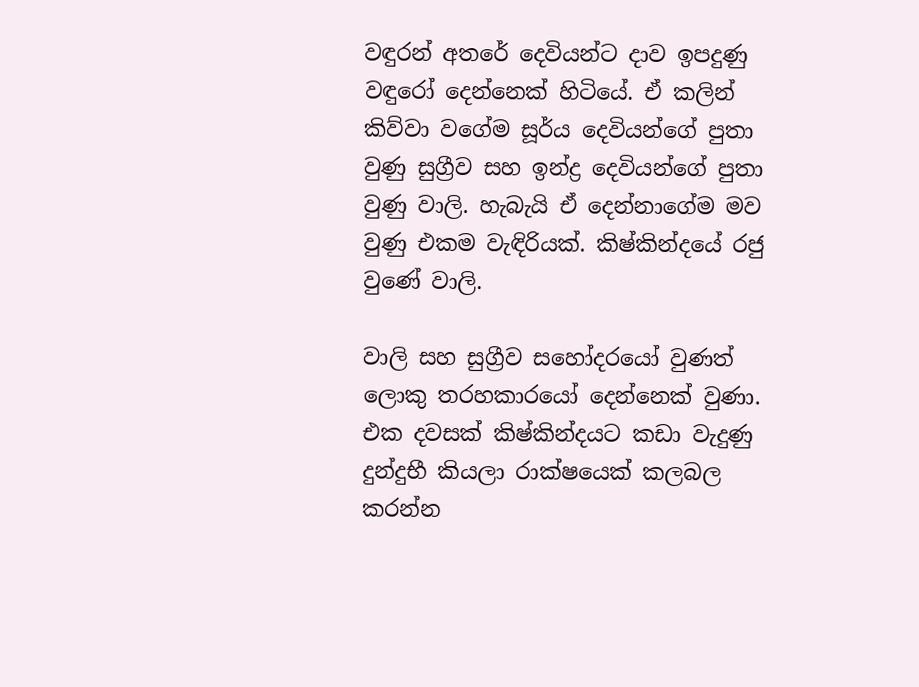වඳුරන් අතරේ දෙවියන්ට දාව ඉපදුණු වඳුරෝ දෙන්නෙක් හිටියේ. ඒ කලින් කිව්වා වගේම සූර්ය දෙවියන්ගේ පුතා වුණු සුග්‍රීව සහ ඉන්ද්‍ර දෙවියන්ගේ පුතා වුණු වාලි. හැබැයි ඒ දෙන්නාගේම මව වුණු එකම වැඳිරියක්. කිෂ්කින්දයේ රජු වුණේ වාලි.

වාලි සහ සුග්‍රීව සහෝදරයෝ වුණත් ලොකු තරහකාරයෝ දෙන්නෙක් වුණා. එක දවසක් කිෂ්කින්දයට කඩා වැදුණු දුන්දුභී කියලා රාක්ෂයෙක් කලබල කරන්න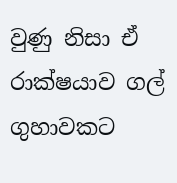වුණු නිසා ඒ රාක්ෂයාව ගල් ගුහාවකට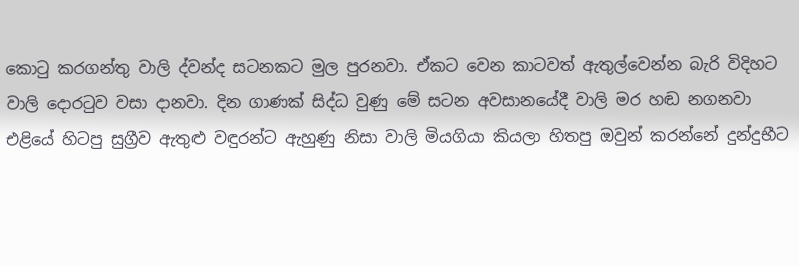කොටු කරගන්තු වාලි ද්වන්ද සටනකට මුල පුරනවා. ඒකට වෙන කාටවත් ඇතුල්වෙන්න බැරි විදිහට වාලි දොරටුව වසා දානවා. දින ගාණක් සිද්ධ වුණු මේ සටන අවසානයේදී වාලි මර හඬ නගනවා එළියේ හිටපු සුග්‍රීව ඇතුළු වඳුරන්ට ඇහුණු නිසා වාලි මියගියා කියලා හිතපු ඔවුන් කරන්නේ දුන්දුභීට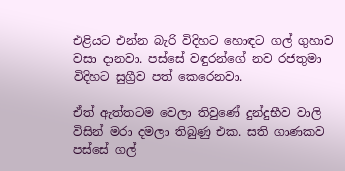එළියට එන්න බැරි විදිහට හොඳට ගල් ගුහාව වසා දානවා. පස්සේ වඳුරන්ගේ නව රජතුමා විදිහට සුග්‍රීව පත් කෙරෙනවා.

ඒත් ඇත්තටම වෙලා තිවුණේ දුන්දුභීව වාලි විසින් මරා දමලා තිබුණු එක. සති ගාණකව පස්සේ ගල්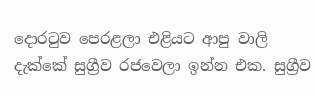දොරටුව පෙරළලා එළියට ආපු වාලි දැක්කේ සුග්‍රීව රජවෙලා ඉන්න එක. සුග්‍රීව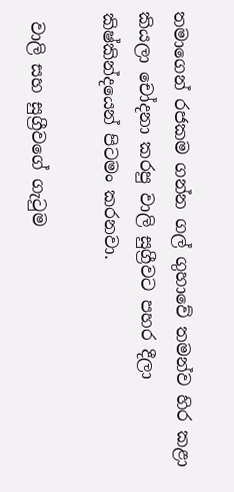තමාගෙන් රජකම ගන්න ගල් ගුහාවේ තමන්ව හිර කළා කියලා චෝදනා කරපු වාලි සුග්‍රීවට පහර දීලා කිෂ්කින්දයෙන් පිටමං කරනවා.

 වාලි සහ සුග්‍රීවගේ ගැටුම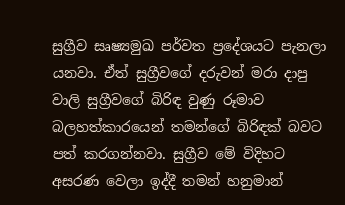සුග්‍රීව සෘෂ්‍යමුඛ පර්වත ප්‍රදේශයට පැනලා යනවා. ඒත් සුග්‍රීවගේ දරුවන් මරා දාපු වාලි සුග්‍රීවගේ බිරිඳ වුණු රූමාව බලහත්කාරයෙන් තමන්ගේ බිරිඳක් බවට පත් කරගන්නවා. සුග්‍රීව මේ විදිහට අසරණ වෙලා ඉද්දී තමන් හනුමාන්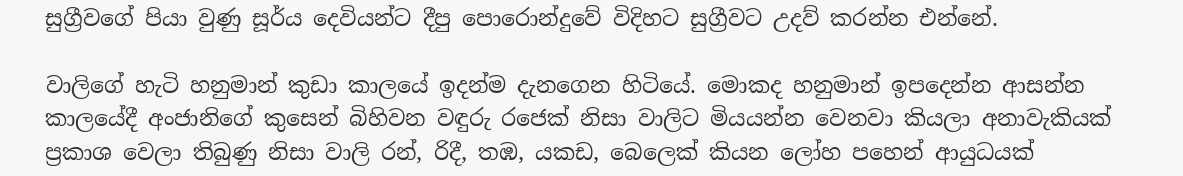සුග්‍රීවගේ පියා වුණු සූර්ය දෙවියන්ට දීපු පොරොන්දුවේ විදිහට සුග්‍රීවට උදව් කරන්න එන්නේ.

වාලිගේ හැටි හනුමාන් කුඩා කාලයේ ඉදන්ම දැනගෙන හිටියේ. මොකද හනුමාන් ඉපදෙන්න ආසන්න කාලයේදී අංජානිගේ කුසෙන් බිහිවන වඳුරු රජෙක් නිසා වාලිට මියයන්න වෙනවා කියලා අනාවැකියක් ප්‍රකාශ වෙලා තිබුණු නිසා වාලි රන්, රිදී, තඹ, යකඩ, බෙලෙක් කියන ලෝහ පහෙන් ආයුධයක්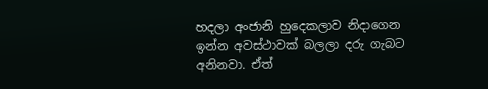හදලා අංජානි හුදෙකලාව නිදාගෙන ඉන්න අවස්ථාවක් බලලා දරු ගැබට අනිනවා. ඒත්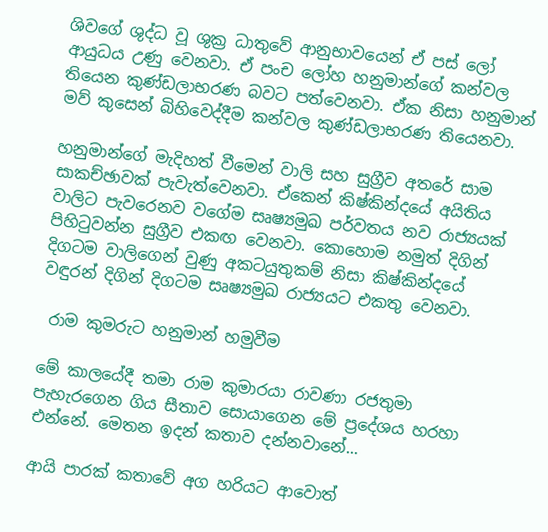ශිවගේ ශුද්ධ වූ ශුක්‍ර ධාතුවේ ආනුභාවයෙන් ඒ පස් ලෝ ආයුධය උණු වෙනවා. ඒ පංච ලෝහ හනුමාන්ගේ කන්වල තියෙන කුණ්ඩලාභරණ බවට පත්වෙනවා. ඒක නිසා හනුමාන් මව් කුසෙන් බිහිවෙද්දීම කන්වල කුණ්ඩලාභරණ තියෙනවා.

හනුමාන්ගේ මැදිහත් වීමෙන් වාලි සහ සුග්‍රීව අතරේ සාම සාකච්ඡාවක් පැවැත්වෙනවා. ඒකෙන් කිෂ්කින්දයේ අයිතිය වාලිට පැවරෙනව වගේම සෘෂ්‍යමුඛ පර්වතය නව රාජ්‍යයක් පිහිටුවන්න සුග්‍රීව එකඟ වෙනවා. කොහොම නමුත් දිගින් දිගටම වාලිගෙන් වුණු අකටයුතුකම් නිසා කිෂ්කින්දයේ වඳුරන් දිගින් දිගටම සෘෂ්‍යමුඛ රාජ්‍යයට එකතු වෙනවා.

 රාම කුමරුට හනුමාන් හමුවීම

මේ කාලයේදී තමා රාම කුමාරයා රාවණා රජතුමා පැහැරගෙන ගිය සීතාව සොයාගෙන මේ ප්‍රදේශය හරහා එන්නේ. මෙතන ඉදන් කතාව දන්නවානේ...

ආයි පාරක් කතාවේ අග හරියට ආවොත්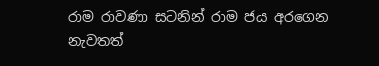රාම රාවණා සටනින් රාම ජය අරගෙන නැවතත්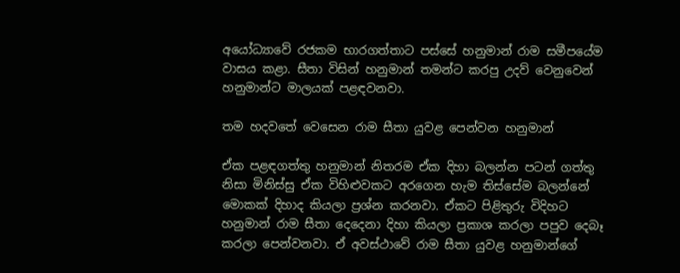අයෝධ්‍යාවේ රජකම භාරගත්තාට පස්සේ හනුමාන් රාම සමීපයේම වාසය කළා. සීතා විසින් හනුමාන් තමන්ට කරපු උදව් වෙනුවෙන් හනුමාන්ට මාලයක් පළඳවනවා.

තම හදවතේ වෙසෙන රාම සීතා යුවළ පෙන්වන හනුමාන්

ඒක පළඳගත්තු හනුමාන් නිතරම ඒක දිහා බලන්න පටන් ගත්තු නිසා මිනිස්සු ඒක විහිළුවකට අරගෙන හැම තිස්සේම බලන්නේ මොකක් දිහාද කියලා ප්‍රශ්න කරනවා. ඒකට පිළිතුරු විදිහට හනුමාන් රාම සීතා දෙදෙනා දිහා කියලා ප්‍රකාශ කරලා පපුව දෙබෑ කරලා පෙන්වනවා. ඒ අවස්ථාවේ රාම සීතා යුවළ හනුමාන්ගේ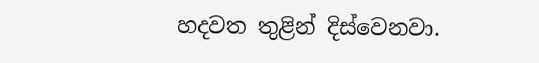හදවත තුළින් දිස්වෙනවා.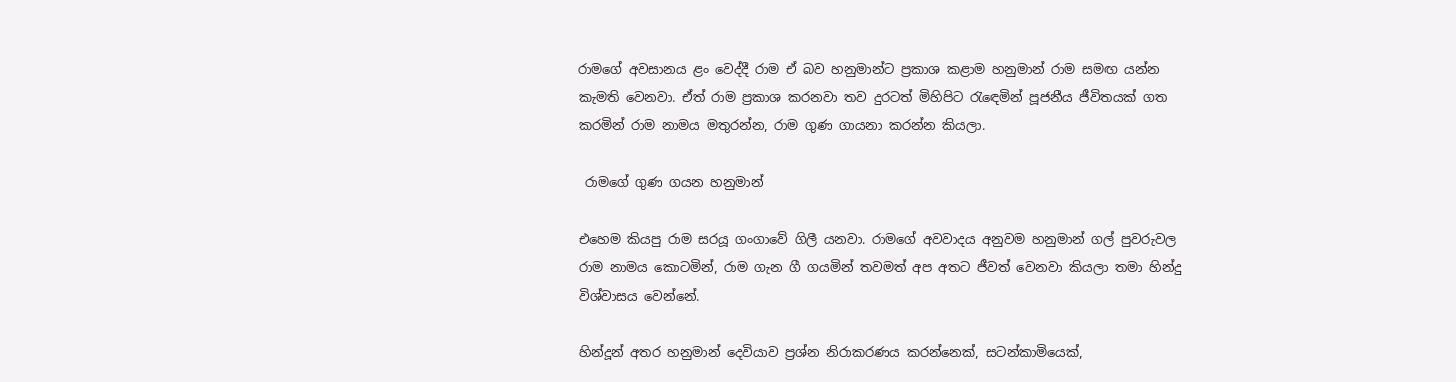රාමගේ අවසානය ළං වෙද්දී රාම ඒ බව හනුමාන්ට ප්‍රකාශ කළාම හනුමාන් රාම සමඟ යන්න කැමති වෙනවා. ඒත් රාම ප්‍රකාශ කරනවා තව දුරටත් මිහිපිට රැඳෙමින් පූජනීය ජීවිතයක් ගත කරමින් රාම නාමය මතුරන්න, රාම ගුණ ගායනා කරන්න කියලා.

 රාමගේ ගුණ ගයන හනුමාන්

එහෙම කියපු රාම සරයූ ගංගාවේ ගිලී යනවා. රාමගේ අවවාදය අනුවම හනුමාන් ගල් පුවරුවල රාම නාමය කොටමින්, රාම ගැන ගී ගයමින් තවමත් අප අතට ජීවත් වෙනවා කියලා තමා හින්දු විශ්වාසය වෙන්නේ.

හින්දූන් අතර හනුමාන් දෙවියාව ප්‍රශ්න නිරාකරණය කරන්නෙක්, සටන්කාමියෙක්,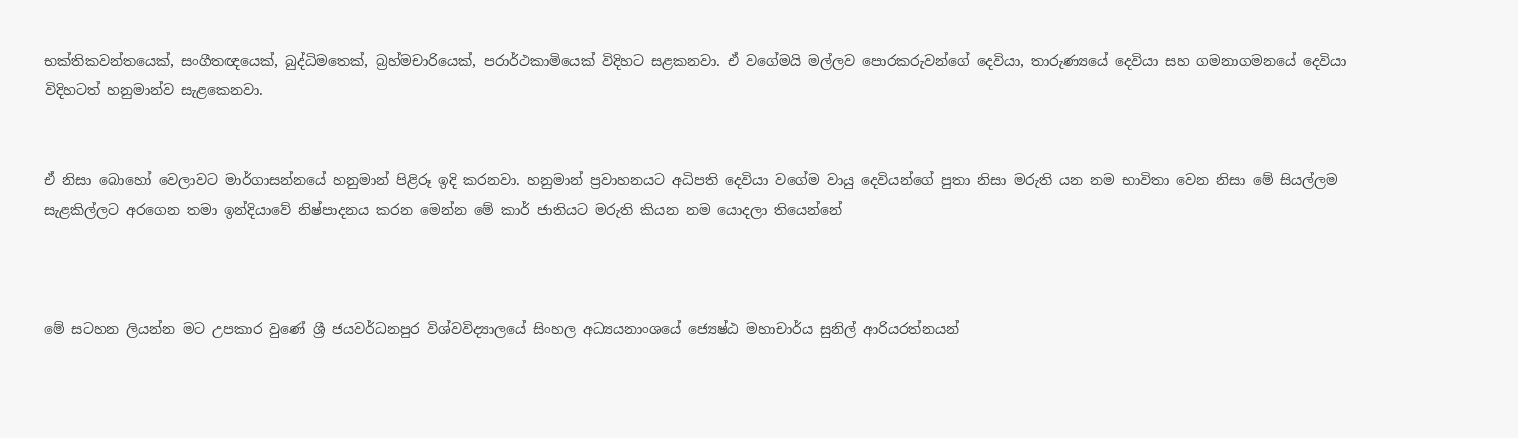භක්තිකවන්තයෙක්, සංගීතඥයෙක්, බුද්ධිමතෙක්, බ්‍රහ්මචාරියෙක්, පරාර්ථකාමියෙක් විදිහට සළකනවා. ඒ වගේමයි මල්ලව පොරකරුවන්ගේ දෙවියා, තාරුණ්‍යයේ දෙවියා සහ ගමනාගමනයේ දෙවියා විදිහටත් හනුමාන්ව සැළකෙනවා.


ඒ නිසා බොහෝ වෙලාවට මාර්ගාසන්නයේ හනුමාන් පිළිරූ ඉදි කරනවා. හනුමාන් ප්‍රවාහනයට අධිපති දෙවියා වගේම වායු දෙවියන්ගේ පුතා නිසා මරුති යන නම භාවිතා වෙන නිසා මේ සියල්ලම සැළකිල්ලට අරගෙන තමා ඉන්දියාවේ නිෂ්පාදනය කරන මෙන්න මේ කාර් ජාතියට මරුති කියන නම යොදලා තියෙන්නේ



මේ සටහන ලියන්න මට උපකාර වුණේ ශ්‍රී ජයවර්ධනපුර විශ්වවිද්‍යාලයේ සිංහල අධ්‍යයනාංශයේ ජ්‍යෙෂ්ඨ මහාචාර්ය සුනිල් ආරියරත්නයන්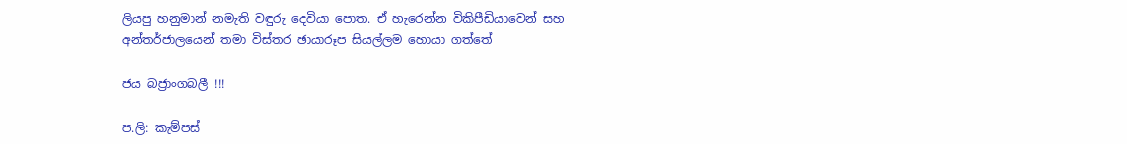ලියපු හනුමාන් නමැති වඳුරු දෙවියා පොත. ඒ හැරෙන්න විකිපීඩියාවෙන් සහ අන්තර්ජාලයෙන් තමා විස්තර ඡායාරූප සියල්ලම හොයා ගත්තේ

ජය බජ්‍රාංගබලී !!!

ප.ලි: කැම්පස්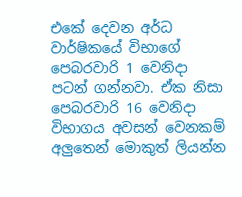එකේ දෙවන අර්ධ වාර්ෂිකයේ විභාගේ පෙබරවාරි 1 වෙනිදා පටන් ගන්නවා. ඒක නිසා පෙබරවාරි 16 වෙනිදා විභාගය අවසන් වෙනකම් අලුතෙන් මොකුත් ලියන්න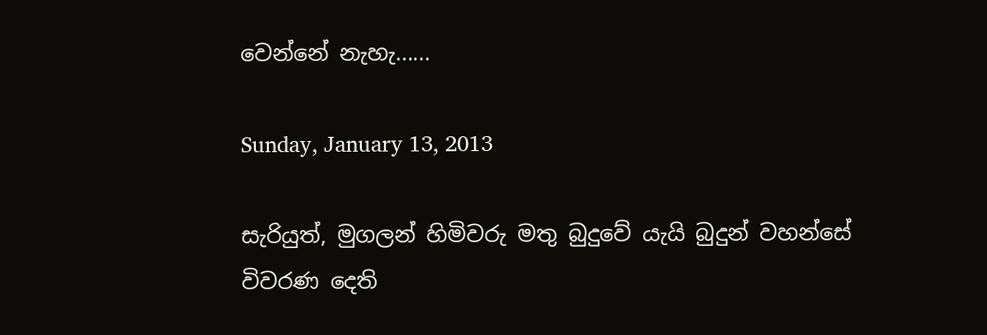වෙන්නේ නැහැ......

Sunday, January 13, 2013

සැරියුත්, මුගලන් හිමිවරු මතු බුදුවේ යැයි බුදුන් වහන්සේ විවරණ දෙති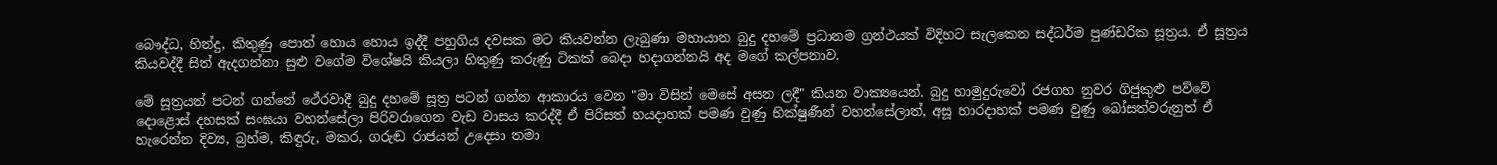බෞද්ධ, හින්දු, කිතුණු පොත් හොය හොය ඉද්දී පහුගිය දවසක මට කියවන්න ලැබුණා මහායාන බුදු දහමේ ප්‍රධානම ග්‍රන්ථයක් විදිහට සැලකෙන සද්ධර්ම පුණ්ඩරික සූත්‍රය. ඒ සූත්‍රය කියවද්දී සිත් ඇදගන්නා සුළු වගේම විශේෂයි කියලා හිතුණු කරුණු ටිකක් බෙදා හදාගන්නයි අද මගේ කල්පනාව.

මේ සූත්‍රයත් පටන් ගන්නේ ථේරවාදී බුදු දහමේ සූත්‍ර පටන් ගන්න ආකාරය වෙන "මා විසින් මෙසේ අසන ලදී" කියන වාක්‍යයෙන්. බුදු හාමුදුරුවෝ රජගහ නුවර ගිජුකුළු පව්වේ දොළොස් දහසක් සංඝයා වහන්සේලා පිරිවරාගෙන වැඩ වාසය කරද්දී ඒ පිරිසත් හයදාහක් පමණ වුණු භික්ෂුණීන් වහන්සේලාත්, අසූ හාරදාහක් පමණ වුණු බෝසත්වරුනුත් ඒ හැරෙන්න දිව්‍ය, බ්‍රහ්ම, කිඳුරු, මකර, ගරුඬ රාජයන් උදෙසා තමා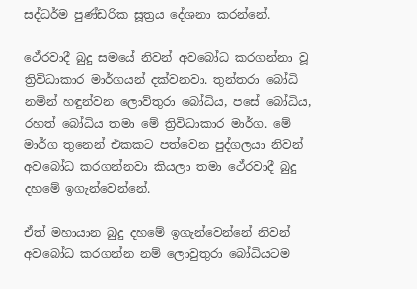සද්ධර්ම පුණ්ඩරික සූත්‍රය දේශනා කරන්නේ.

ථේරවාදී බුදු සමයේ නිවන් අවබෝධ කරගන්නා වූ ත්‍රිවිධාකාර මාර්ගයන් දක්වනවා. තුන්තරා බෝධි නමින් හඳුන්වන ලොව්තුරා බෝධිය, පසේ බෝධිය, රහත් බෝධිය තමා මේ ත්‍රිවිධාකාර මාර්ග. මේ මාර්ග තුනෙන් එකකට පත්වෙන පුද්ගලයා නිවන් අවබෝධ කරගන්නවා කියලා තමා ථේරවාදී බුදු දහමේ ඉගැන්වෙන්නේ.

ඒත් මහායාන බුදු දහමේ ඉගැන්වෙන්නේ නිවන් අවබෝධ කරගන්න නම් ලොවුතුරා බෝධියටම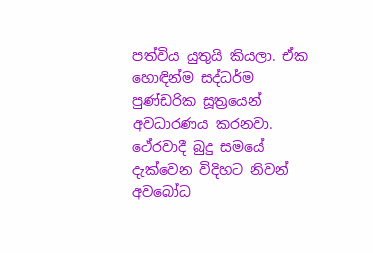පත්විය යුතුයි කියලා. ඒක හොඳින්ම සද්ධර්ම පුණ්ඩරික සූත්‍රයෙන් අවධාරණය කරනවා. ථේරවාදී බුදු සමයේ දැක්වෙන විදිහට නිවන් අවබෝධ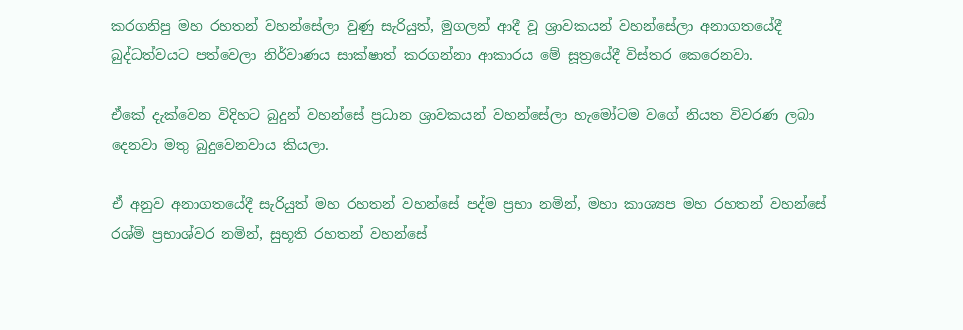කරගනිපු මහ රහතන් වහන්සේලා වුණු සැරියුත්, මුගලන් ආදී වූ ශ්‍රාවකයන් වහන්සේලා අනාගතයේදී බුද්ධත්වයට පත්වෙලා නිර්වාණය සාක්ෂාත් කරගන්නා ආකාරය මේ සූත්‍රයේදී විස්තර කෙරෙනවා.

ඒකේ දැක්වෙන විදිහට බුදුන් වහන්සේ ප්‍රධාන ශ්‍රාවකයන් වහන්සේලා හැමෝටම වගේ නියත විවරණ ලබා දෙනවා මතු බුදුවෙනවාය කියලා.

ඒ අනුව අනාගතයේදී සැරියුත් මහ රහතන් වහන්සේ පද්ම ප්‍රභා නමින්, මහා කාශ්‍යප මහ රහතන් වහන්සේ රශ්මි ප්‍රභාශ්වර නමින්, සුභූති රහතන් වහන්සේ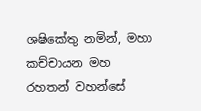ශෂිකේතු නමින්, මහා කච්චායන මහ රහතන් වහන්සේ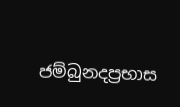ජම්බුනදප්‍රභාස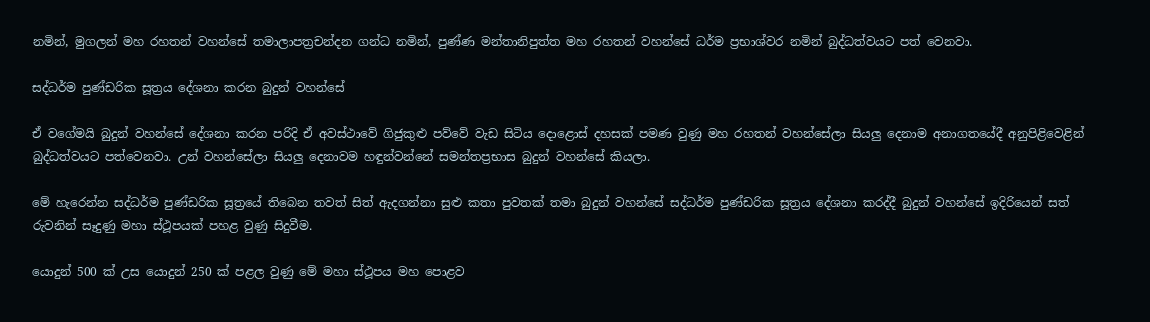නමින්, මුගලන් මහ රහතන් වහන්සේ තමාලාපත්‍රචන්දන ගන්ධ නමින්, පුණ්ණ මන්තානිපුත්ත මහ රහතන් වහන්සේ ධර්ම ප්‍රභාශ්වර නමින් බුද්ධත්වයට පත් වෙනවා.

සද්ධර්ම පුණ්ඩරික සූත්‍රය දේශනා කරන බුදුන් වහන්සේ

ඒ වගේමයි බුදුන් වහන්සේ දේශනා කරන පරිදි ඒ අවස්ථාවේ ගිජුකුළු පව්වේ වැඩ සිටිය දොළොස් දහසක් පමණ වුණු මහ රහතන් වහන්සේලා සියලු දෙනාම අනාගතයේදී අනුපිළිවෙළින් බුද්ධත්වයට පත්වෙනවා. උන් වහන්සේලා සියලු දෙනාවම හඳුන්වන්නේ සමන්තප්‍රභාස බුදුන් වහන්සේ කියලා.

මේ හැරෙන්න සද්ධර්ම පුණ්ඩරික සූත්‍රයේ තිබෙන තවත් සිත් ඇදගන්නා සුළු කතා පුවතක් තමා බුදුන් වහන්සේ සද්ධර්ම පුණ්ඩරික සූත්‍රය දේශනා කරද්දී බුදුන් වහන්සේ ඉදිරියෙන් සත් රුවනින් සෑදුණු මහා ස්ථූපයක් පහළ වුණු සිදුවීම.

යොදුන් 500 ක් උස යොදුන් 250 ක් පළල වුණු මේ මහා ස්ථූපය මහ පොළව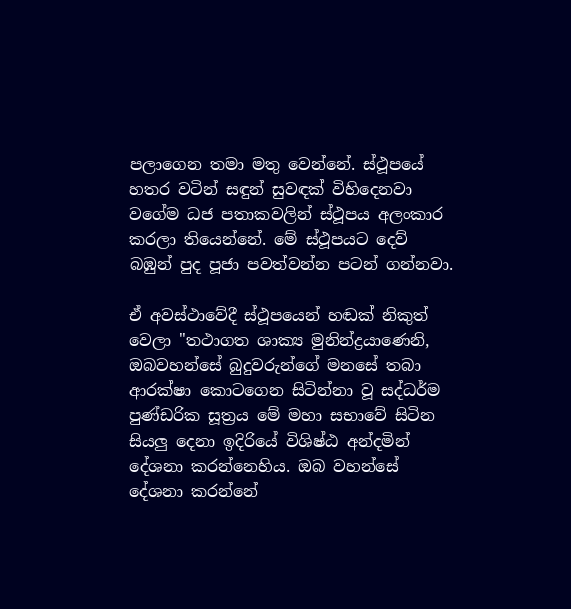පලාගෙන තමා මතු වෙන්නේ. ස්ථූපයේ හතර වටින් සඳුන් සුවඳක් විහිදෙනවා වගේම ධජ පතාකවලින් ස්ථූපය අලංකාර කරලා තියෙන්නේ. මේ ස්ථූපයට දෙව් බඹුන් පුද පූජා පවත්වන්න පටන් ගන්නවා.

ඒ අවස්ථාවේදී ස්ථූපයෙන් හඬක් නිකුත් වෙලා "තථාගත ශාක්‍ය මුනින්ද්‍රයාණෙනි, ඔබවහන්සේ බුදුවරුන්ගේ මනසේ තබා ආරක්ෂා කොටගෙන සිටින්නා වූ සද්ධර්ම පුණ්ඩරික සූත්‍රය මේ මහා සභාවේ සිටින සියලු දෙනා ඉදිරියේ විශිෂ්ඨ අන්දමින් දේශනා කරන්නෙහිය. ඔබ වහන්සේ දේශනා කරන්නේ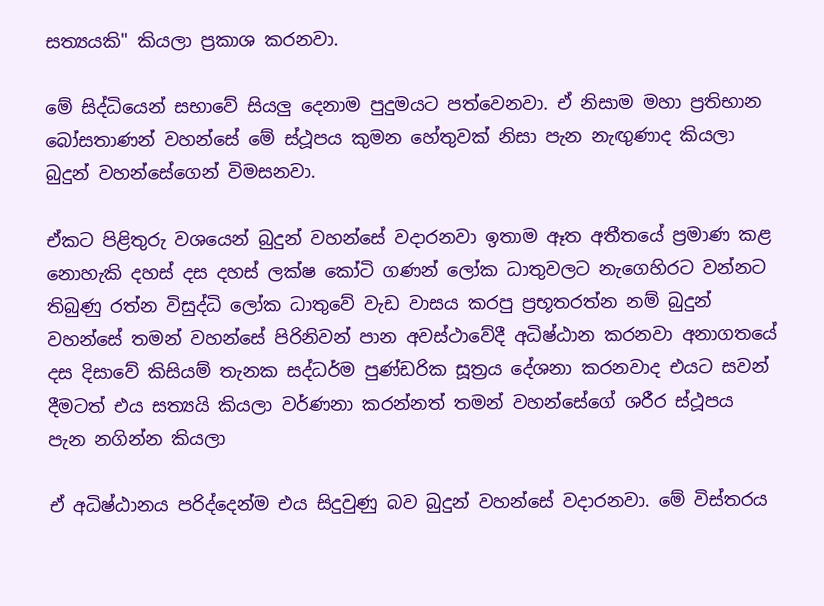සත්‍යයකි" කියලා ප්‍රකාශ කරනවා.

මේ සිද්ධියෙන් සභාවේ සියලු දෙනාම පුදුමයට පත්වෙනවා. ඒ නිසාම මහා ප්‍රතිභාන බෝසතාණන් වහන්සේ මේ ස්ථූපය කුමන හේතුවක් නිසා පැන නැඟුණාද කියලා බුදුන් වහන්සේගෙන් විමසනවා.

ඒකට පිළිතුරු වශයෙන් බුදුන් වහන්සේ වදාරනවා ඉතාම ඈත අතීතයේ ප්‍රමාණ කළ නොහැකි දහස් දස දහස් ලක්ෂ කෝටි ගණන් ලෝක ධාතුවලට නැගෙහිරට වන්නට තිබුණු රත්න විසුද්ධි ලෝක ධාතුවේ වැඩ වාසය කරපු ප්‍රභූතරත්න නම් බුදුන් වහන්සේ තමන් වහන්සේ පිරිනිවන් පාන අවස්ථාවේදී අධිෂ්ඨාන කරනවා අනාගතයේ දස දිසාවේ කිසියම් තැනක සද්ධර්ම පුණ්ඩරික සූත්‍රය දේශනා කරනවාද එයට සවන් දීමටත් එය සත්‍යයි කියලා වර්ණනා කරන්නත් තමන් වහන්සේගේ ශරීර ස්ථූපය පැන නගින්න කියලා

ඒ අධිෂ්ඨානය පරිද්දෙන්ම එය සිදුවුණු බව බුදුන් වහන්සේ වදාරනවා. මේ විස්තරය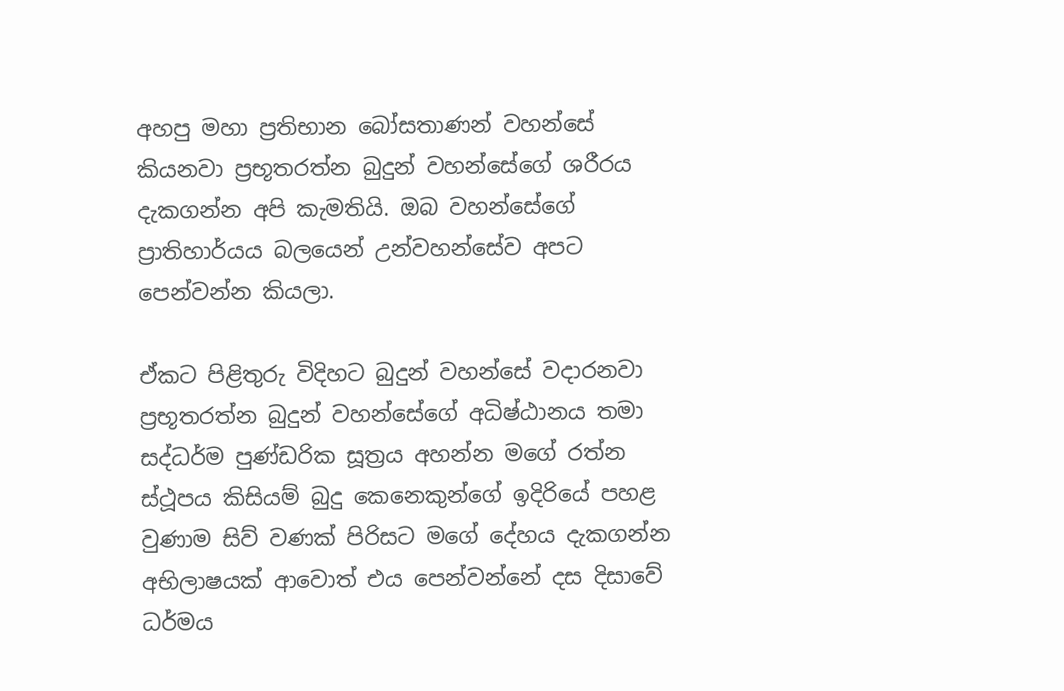අහපු මහා ප්‍රතිභාන බෝසතාණන් වහන්සේ කියනවා ප්‍රභූතරත්න බුදුන් වහන්සේගේ ශරීරය දැකගන්න අපි කැමතියි. ඔබ වහන්සේගේ ප්‍රාතිහාර්යය බලයෙන් උන්වහන්සේව අපට පෙන්වන්න කියලා.

ඒකට පිළිතුරු විදිහට බුදුන් වහන්සේ වදාරනවා ප්‍රභූතරත්න බුදුන් වහන්සේගේ අධිෂ්ඨානය තමා සද්ධර්ම පුණ්ඩරික සූත්‍රය අහන්න මගේ රත්න ස්ථූපය කිසියම් බුදු කෙනෙකුන්ගේ ඉදිරියේ පහළ වුණාම සිව් වණක් පිරිසට මගේ දේහය දැකගන්න අභිලාෂයක් ආවොත් එය පෙන්වන්නේ දස දිසාවේ ධර්මය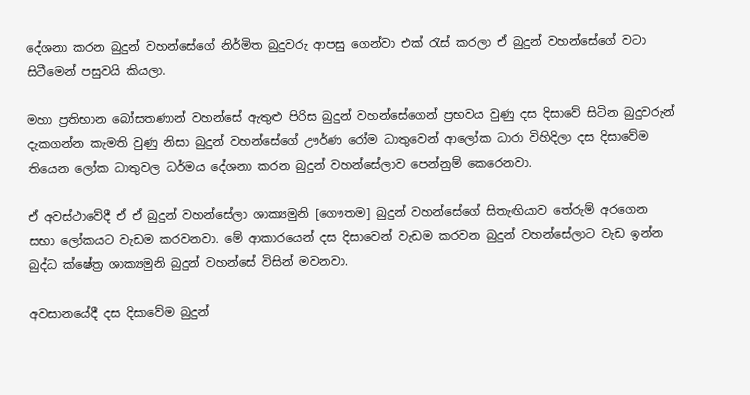දේශනා කරන බුදුන් වහන්සේගේ නිර්මිත බුදුවරු ආපසු ගෙන්වා එක් රැස් කරලා ඒ බුදුන් වහන්සේගේ වටා සිටීමෙන් පසුවයි කියලා.

මහා ප්‍රතිභාන බෝසතණාන් වහන්සේ ඇතුළු පිරිස බුදුන් වහන්සේගෙන් ප්‍රභවය වුණු දස දිසාවේ සිටින බුදුවරුන් දැකගන්න කැමති වුණු නිසා බුදුන් වහන්සේගේ ඌර්ණ රෝම ධාතුවෙන් ආලෝක ධාරා විහිදිලා දස දිසාවේම තියෙන ලෝක ධාතුවල ධර්මය දේශනා කරන බුදුන් වහන්සේලාව පෙන්නුම් කෙරෙනවා.

ඒ අවස්ථාවේදී ඒ ඒ බුදුන් වහන්සේලා ශාක්‍යමුනි [ගෞතම] බුදුන් වහන්සේගේ සිතැඟියාව තේරුම් අරගෙන සභා ලෝකයට වැඩම කරවනවා. මේ ආකාරයෙන් දස දිසාවෙන් වැඩම කරවන බුදුන් වහන්සේලාට වැඩ ඉන්න බුද්ධ ක්ෂේත්‍ර ශාක්‍යමුනි බුදුන් වහන්සේ විසින් මවනවා.

අවසානයේදී දස දිසාවේම බුදුන්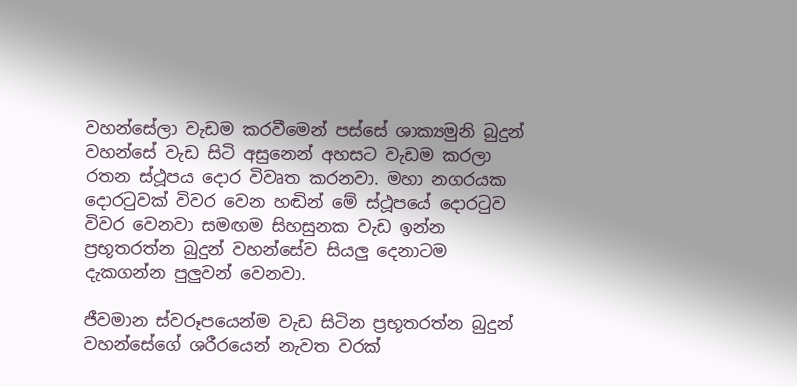වහන්සේලා වැඩම කරවීමෙන් පස්සේ ශාක්‍යමුනි බුදුන් වහන්සේ වැඩ සිටි අසුනෙන් අහසට වැඩම කරලා රතන ස්ථූපය දොර විවෘත කරනවා. මහා නගරයක දොරටුවක් විවර වෙන හඬින් මේ ස්ථූපයේ දොරටුව විවර වෙනවා සමඟම සිහසුනක වැඩ ඉන්න ප්‍රභූතරත්න බුදුන් වහන්සේව සියලු දෙනාටම දැකගන්න පුලුවන් වෙනවා.

ජීවමාන ස්වරූපයෙන්ම වැඩ සිටින ප්‍රභූතරත්න බුදුන් වහන්සේගේ ශරීරයෙන් නැවත වරක්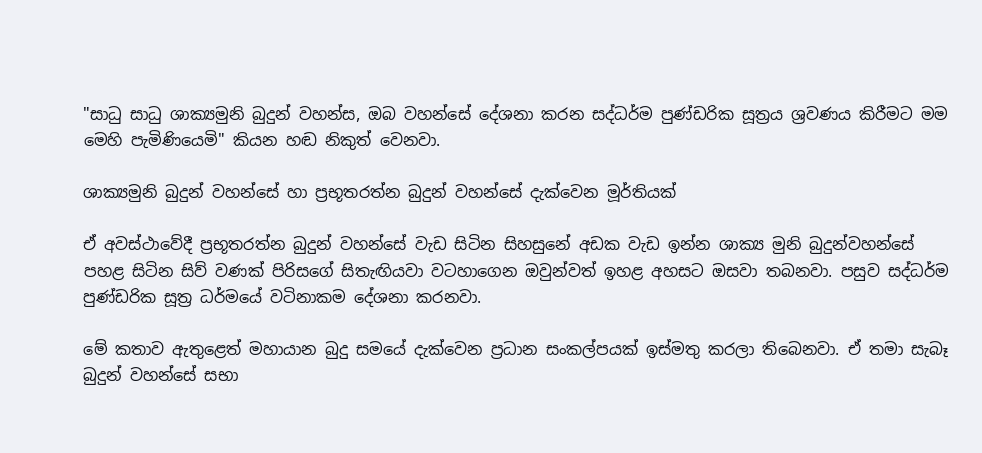"සාධු සාධු ශාක්‍යමුනි බුදුන් වහන්ස, ඔබ වහන්සේ දේශනා කරන සද්ධර්ම පුණ්ඩරික සූත්‍රය ශ්‍රවණය කිරීමට මම මෙහි පැමිණියෙමි" කියන හඬ නිකුත් වෙනවා.

ශාක්‍යමුනි බුදුන් වහන්සේ හා ප්‍රභූතරත්න බුදුන් වහන්සේ දැක්වෙන මූර්තියක්

ඒ අවස්ථාවේදී ප්‍රභූතරත්න බුදුන් වහන්සේ වැඩ සිටින සිහසුනේ අඩක වැඩ ඉන්න ශාක්‍ය මුනි බුදුන්වහන්සේ පහළ සිටින සිව් වණක් පිරිසගේ සිතැඟියවා වටහාගෙන ඔවුන්වත් ඉහළ අහසට ඔසවා තබනවා. පසුව සද්ධර්ම පුණ්ඩරික සූත්‍ර ධර්මයේ වටිනාකම දේශනා කරනවා.

මේ කතාව ඇතුළෙත් මහායාන බුදු සමයේ දැක්වෙන ප්‍රධාන සංකල්පයක් ඉස්මතු කරලා තිබෙනවා. ඒ තමා සැබෑ බුදුන් වහන්සේ සභා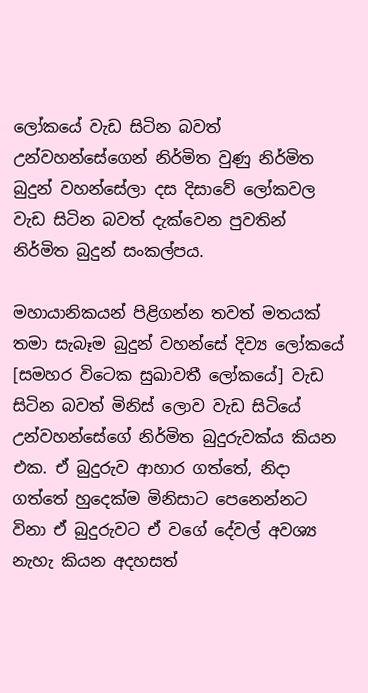ලෝකයේ වැඩ සිටින බවත් උන්වහන්සේගෙන් නිර්මිත වුණු නිර්මිත බුදුන් වහන්සේලා දස දිසාවේ ලෝකවල වැඩ සිටින බවත් දැක්වෙන පුවතින් නිර්මිත බුදුන් සංකල්පය.

මහායානිකයන් පිළිගන්න තවත් මතයක් තමා සැබෑම බුදුන් වහන්සේ දිව්‍ය ලෝකයේ [සමහර විටෙක සුඛාවතී ලෝකයේ] වැඩ සිටින බවත් මිනිස් ලොව වැඩ සිටියේ උන්වහන්සේගේ නිර්මිත බුදුරුවක්ය කියන එක. ඒ බුදුරුව ආහාර ගත්තේ, නිදා ගත්තේ හුදෙක්ම මිනිසාට පෙනෙන්නට විනා ඒ බුදුරුවට ඒ වගේ දේවල් අවශ්‍ය නැහැ කියන අදහසත්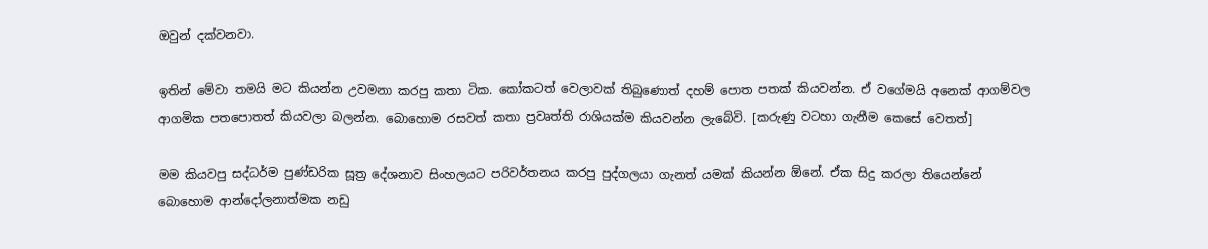ඔවුන් දක්වනවා.

ඉතින් මේවා තමයි මට කියන්න උවමනා කරපු කතා ටික. කෝකටත් වෙලාවක් තිබුණොත් දහම් පොත පතක් කියවන්න. ඒ වගේමයි අනෙක් ආගම්වල ආගමික පතපොතත් කියවලා බලන්න. බොහොම රසවත් කතා ප්‍රවෘත්ති රාශියක්ම කියවන්න ලැබේවි. [කරුණු වටහා ගැනීම කෙසේ වෙතත්]

මම කියවපු සද්ධර්ම පුණ්ඩරික සූත්‍ර දේශනාව සිංහලයට පරිවර්තනය කරපු පුද්ගලයා ගැනත් යමක් කියන්න ඕනේ. ඒක සිදු කරලා තියෙන්නේ බොහොම ආන්දෝලනාත්මක නඩු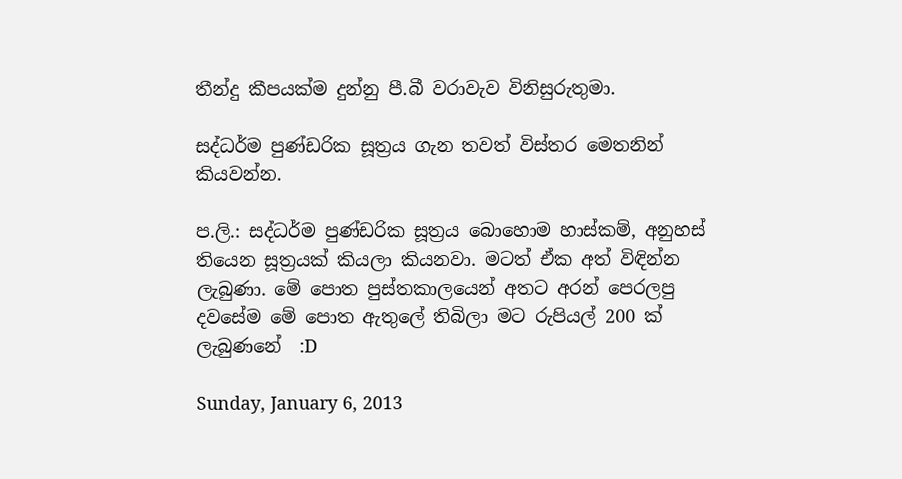තීන්දු කීපයක්ම දුන්නු පී.බී වරාවැව විනිසුරුතුමා.

සද්ධර්ම පුණ්ඩරික සූත්‍රය ගැන තවත් විස්තර මෙතනින් කියවන්න.

ප.ලි.: සද්ධර්ම පුණ්ඩරික සූත්‍රය බොහොම හාස්කම්, අනුහස් තියෙන සූත්‍රයක් කියලා කියනවා. මටත් ඒක අත් විඳින්න ලැබුණා. මේ පොත පුස්තකාලයෙන් අතට අරන් පෙරලපු දවසේම මේ පොත ඇතුලේ තිබිලා මට රුපියල් 200 ක් ලැබුණනේ  :D

Sunday, January 6, 2013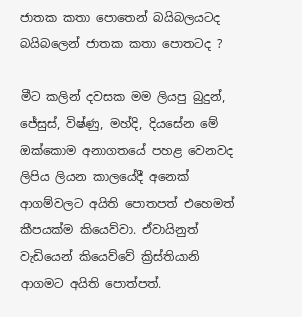ජාතක කතා පොතෙන් බයිබලයටද බයිබලෙන් ජාතක කතා පොතටද ?

මීට කලින් දවසක මම ලියපු බුදුන්, ජේසුස්, විෂ්ණු, මහ්දි, දියසේන මේ ඔක්කොම අනාගතයේ පහළ වෙනවද ලිපිය ලියන කාලයේදී අනෙක් ආගම්වලට අයිති පොතපත් එහෙමත් කීපයක්ම කියෙව්වා. ඒවායිනුත් වැඩියෙන් කියෙව්වේ ක්‍රිස්තියානි ආගමට අයිති පොත්පත්.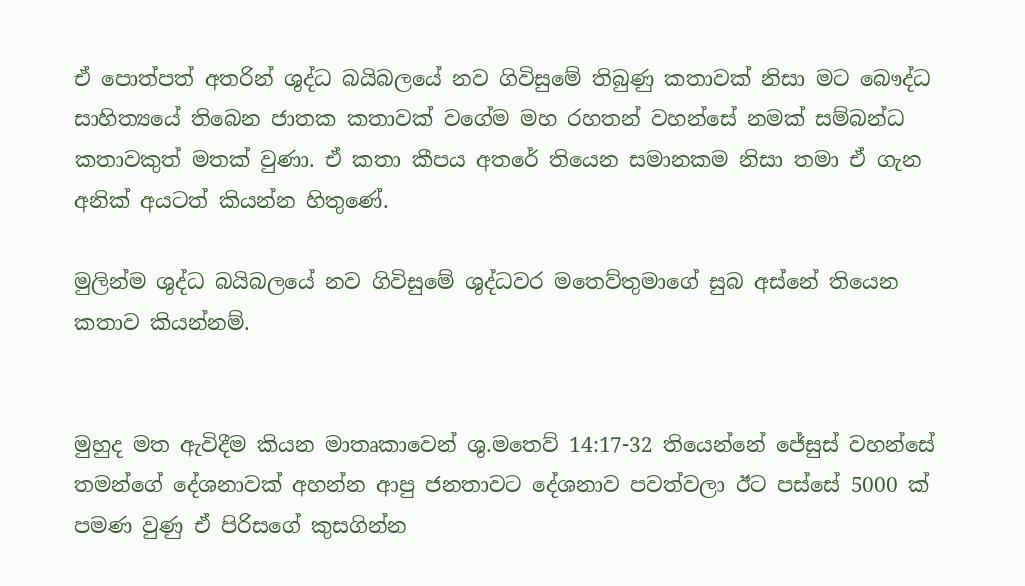ඒ පොත්පත් අතරින් ශුද්ධ බයිබලයේ නව ගිවිසුමේ තිබුණු කතාවක් නිසා මට බෞද්ධ සාහිත්‍යයේ තිබෙන ජාතක කතාවක් වගේම මහ රහතන් වහන්සේ නමක් සම්බන්ධ කතාවකුත් මතක් වුණා. ඒ කතා කීපය අතරේ තියෙන සමානකම නිසා තමා ඒ ගැන අනික් අයටත් කියන්න හිතුණේ.

මුලින්ම ශුද්ධ බයිබලයේ නව ගිවිසුමේ ශුද්ධවර මතෙව්තුමාගේ සුබ අස්නේ තියෙන කතාව කියන්නම්.


මුහුද මත ඇවිදීම කියන මාතෘකාවෙන් ශු.මතෙව් 14:17-32 තියෙන්නේ ජේසුස් වහන්සේ තමන්ගේ දේශනාවක් අහන්න ආපු ජනතාවට දේශනාව පවත්වලා ඊට පස්සේ 5000 ක් පමණ වුණු ඒ පිරිසගේ කුසගින්න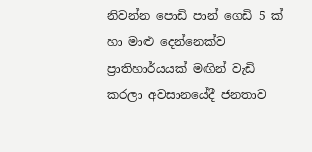නිවන්න පොඩි පාන් ගෙඩි 5 ක් හා මාළු දෙන්නෙක්ව ප්‍රාතිහාර්යයක් මඟින් වැඩි කරලා අවසානයේදී ජනතාව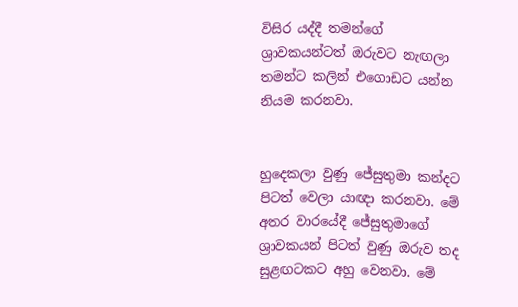විසිර යද්දී තමන්ගේ ශ්‍රාවකයන්ටත් ඔරුවට නැඟලා තමන්ට කලින් එගොඩට යන්න නියම කරනවා.


හුදෙකලා වුණු ජේසුතුමා කන්දට පිටත් වෙලා යාඥා කරනවා. මේ අතර වාරයේදී ජේසුතුමාගේ ශ්‍රාවකයන් පිටත් වුණු ඔරුව තද සුළඟටකට අහු වෙනවා. මේ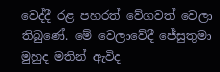වෙද්දී රළ පහරත් වේගවත් වෙලා තිබුණේ. මේ වෙලාවේදී ජේසුතුමා මුහුද මතින් ඇවිද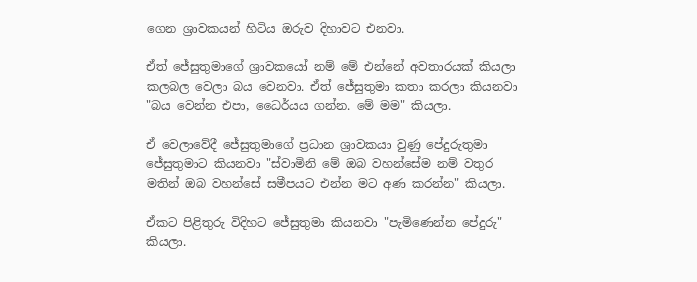ගෙන ශ්‍රාවකයන් හිටිය ඔරුව දිහාවට එනවා.

ඒත් ජේසුතුමාගේ ශ්‍රාවකයෝ නම් මේ එන්නේ අවතාරයක් කියලා කලබල වෙලා බය වෙනවා. ඒත් ජේසුතුමා කතා කරලා කියනවා "බය වෙන්න එපා, ධෛර්යය ගන්න. මේ මම" කියලා.

ඒ වෙලාවේදී ජේසුතුමාගේ ප්‍රධාන ශ්‍රාවකයා වුණු පේදුරුතුමා ජේසුතුමාට කියනවා "ස්වාමිනි මේ ඔබ වහන්සේම නම් වතුර මතින් ඔබ වහන්සේ සමීපයට එන්න මට අණ කරන්න" කියලා.

ඒකට පිළිතුරු විදිහට ජේසුතුමා කියනවා "පැමිණෙන්න පේදුරු" කියලා.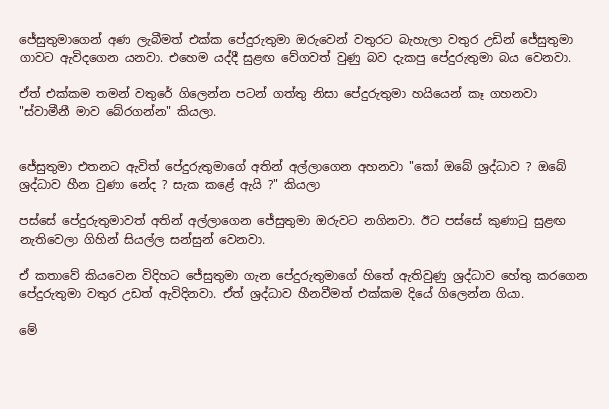ජේසුතුමාගෙන් අණ ලැබීමත් එක්ක පේදුරුතුමා ඔරුවෙන් වතුරට බැහැලා වතුර උඩින් ජේසුතුමා ගාවට ඇවිදගෙන යනවා. එහෙම යද්දී සුළඟ වේගවත් වුණු බව දැකපු පේදුරුතුමා බය වෙනවා.

ඒත් එක්කම තමන් වතුරේ ගිලෙන්න පටන් ගත්තු නිසා පේදුරුතුමා හයියෙන් කෑ ගහනවා "ස්වාමීනී මාව බේරගන්න" කියලා.


ජේසුතුමා එතනට ඇවිත් පේදුරුතුමාගේ අතින් අල්ලාගෙන අහනවා "කෝ ඔබේ ශ්‍රද්ධාව ? ඔබේ ශ්‍රද්ධාව හීන වුණා නේද ? සැක කළේ ඇයි ?" කියලා

පස්සේ පේදුරුතුමාවත් අතින් අල්ලාගෙන ජේසුතුමා ඔරුවට නගිනවා. ඊට පස්සේ කුණාටු සුළඟ නැතිවෙලා ගිහින් සියල්ල සන්සුන් වෙනවා.

ඒ කතාවේ කියවෙන විදිහට ජේසුතුමා ගැන පේදුරුතුමාගේ හිතේ ඇතිවුණු ශ්‍රද්ධාව හේතු කරගෙන පේදුරුතුමා වතුර උඩත් ඇවිදිනවා. ඒත් ශ්‍රද්ධාව හීනවීමත් එක්කම දියේ ගිලෙන්න ගියා.

මේ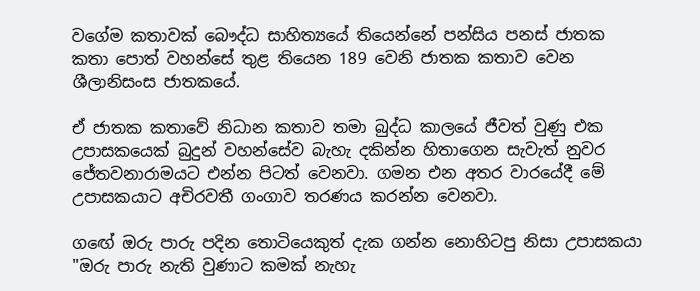වගේම කතාවක් බෞද්ධ සාහිත්‍යයේ තියෙන්නේ පන්සිය පනස් ජාතක කතා පොත් වහන්සේ තුළ තියෙන 189 වෙනි ජාතක කතාව වෙන ශීලානිසංස ජාතකයේ.

ඒ ජාතක කතාවේ නිධාන කතාව තමා බුද්ධ කාලයේ ජීවත් වුණු එක උපාසකයෙක් බුදුන් වහන්සේව බැහැ දකින්න හිතාගෙන සැවැත් නුවර ජේතවනාරාමයට එන්න පිටත් වෙනවා. ගමන එන අතර වාරයේදී මේ උපාසකයාට අචිරවතී ගංගාව තරණය කරන්න වෙනවා.

ගඟේ ඔරු පාරු පදින තොටියෙකුත් දැක ගන්න නොහිටපු නිසා උපාසකයා "ඔරු පාරු නැති වුණාට කමක් නැහැ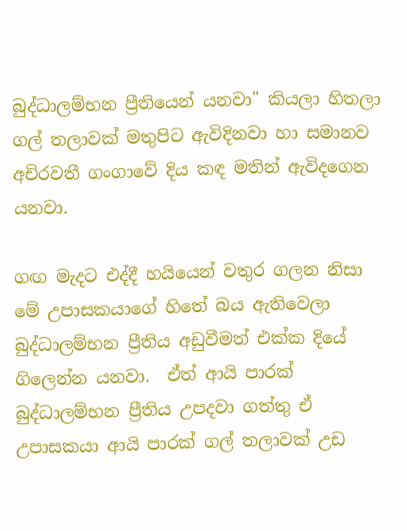බුද්ධාලම්භන ප්‍රීතියෙන් යනවා" කියලා හිතලා ගල් තලාවක් මතුපිට ඇවිදිනවා හා සමානව අචිරවතී ගංගාවේ දිය කඳ මතින් ඇවිදගෙන යනවා.

ගඟ මැදට එද්දී හයියෙන් වතුර ගලන නිසා මේ උපාසකයාගේ හිතේ බය ඇතිවෙලා බුද්ධාලම්භන ප්‍රීතිය අඩුවීමත් එක්ක දියේ ගිලෙන්න යනවා.  ඒත් ආයි පාරක් බුද්ධාලම්භන ප්‍රීතිය උපදවා ගත්තු ඒ උපාසකයා ආයි පාරක් ගල් තලාවක් උඩ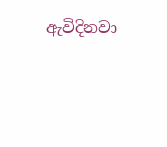ඇවිදිනවා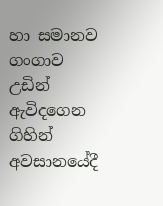හා සමානව ගංගාව උඩින් ඇවිදගෙන ගිහින් අවසානයේදී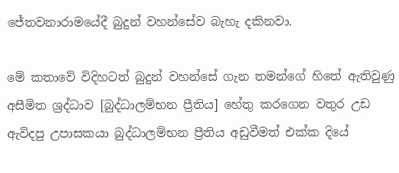ජේතවනාරාමයේදී බුදුන් වහන්සේව බැහැ දකිනවා.

මේ කතාවේ විදිහටත් බුදුන් වහන්සේ ගැන තමන්ගේ හිතේ ඇතිවුණු අසීමිත ශ්‍රද්ධාව [බුද්ධාලම්භන ප්‍රීතිය] හේතු කරගෙන වතුර උඩ ඇවිදපු උපාසකයා බුද්ධාලම්භන ප්‍රීතිය අඩුවීමත් එක්ක දියේ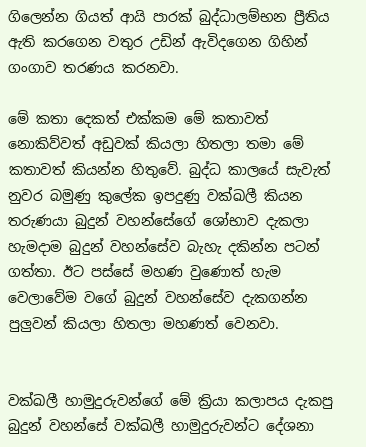ගිලෙන්න ගියත් ආයි පාරක් බුද්ධාලම්භන ප්‍රීතිය ඇති කරගෙන වතුර උඩින් ඇවිදගෙන ගිහින් ගංගාව තරණය කරනවා.

මේ කතා දෙකත් එක්කම මේ කතාවත් නොකිව්වත් අඩුවක් කියලා හිතලා තමා මේ කතාවත් කියන්න හිතුවේ. බුද්ධ කාලයේ සැවැත් නුවර බමුණු කුලේක ඉපදුණු වක්ඛලී කියන තරුණයා බුදුන් වහන්සේගේ ශෝභාව දැකලා හැමදාම බුදුන් වහන්සේව බැහැ දකින්න පටන් ගත්තා. ඊට පස්සේ මහණ වුණොත් හැම වෙලාවේම වගේ බුදුන් වහන්සේව දැකගන්න පුලුවන් කියලා හිතලා මහණත් වෙනවා.


වක්ඛලී හාමුදුරුවන්ගේ මේ ක්‍රියා කලාපය දැකපු බුදුන් වහන්සේ වක්ඛලී හාමුදුරුවන්ට දේශනා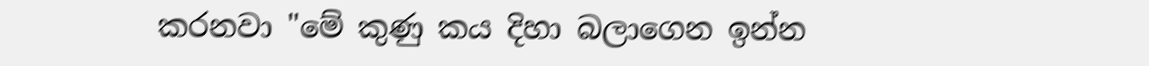කරනවා "මේ කුණු කය දිහා බලාගෙන ඉන්න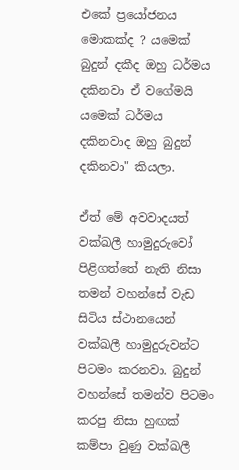එකේ ප්‍රයෝජනය මොකක්ද ? යමෙක් බුදුන් දකීද ඔහු ධර්මය දකිනවා ඒ වගේමයි යමෙක් ධර්මය දකිනවාද ඔහු බුදුන් දකිනවා" කියලා.

ඒත් මේ අවවාදයත් වක්ඛලී හාමුදුරුවෝ පිළිගත්තේ නැති නිසා තමන් වහන්සේ වැඩ සිටිය ස්ථානයෙන් වක්ඛලී හාමුදුරුවන්ට පිටමං කරනවා. බුදුන් වහන්සේ තමන්ව පිටමං කරපු නිසා හුඟක් කම්පා වුණු වක්ඛලී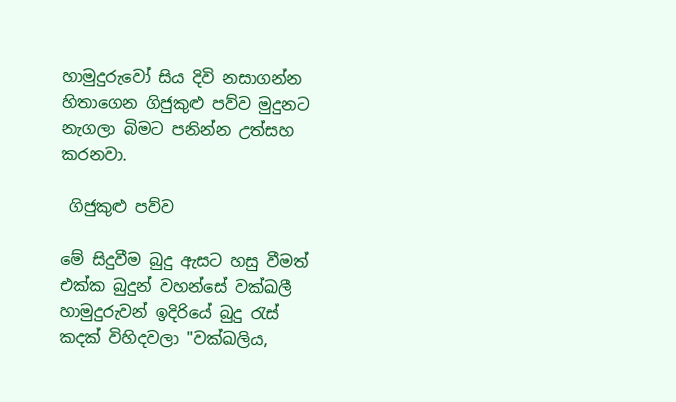හාමුදුරුවෝ සිය දිවි නසාගන්න හිතාගෙන ගිජුකුළු පව්ව මුදුනට නැගලා බිමට පනින්න උත්සහ කරනවා.

 ගිජුකුළු පව්ව

මේ සිදුවීම බුදු ඇසට හසු වීමත් එක්ක බුදුන් වහන්සේ වක්ඛලී හාමුදුරුවන් ඉදිරියේ බුදු රැස් කදක් විහිදවලා "වක්ඛලිය,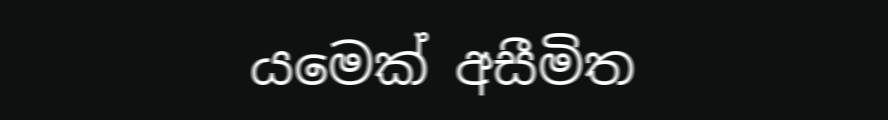යමෙක් අසීමිත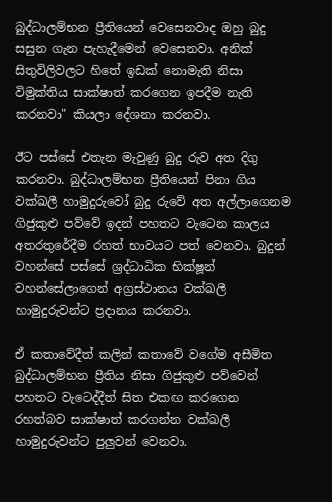බුද්ධාලම්භන ප්‍රීතියෙන් වෙසෙනවාද ඔහු බුදු සසුන ගැන පැහැදීමෙන් වෙසෙනවා. අනික් සිතුවිලිවලට හිතේ ඉඩක් නොමැති නිසා විමුක්තිය සාක්ෂාත් කරගෙන ඉපදීම නැති කරනවා" කියලා දේශනා කරනවා.

ඊට පස්සේ එතැන මැවුණු බුදු රුව අත දිගු කරනවා. බුද්ධාලම්භන ප්‍රීතියෙන් පිනා ගිය වක්ඛලී හාමුදුරුවෝ බුදු රුවේ අත අල්ලාගෙනම ගිජුකුළු පව්වේ ඉදන් පහතට වැටෙන කාලය අතරතුරේදීම රහත් භාවයට පත් වෙනවා. බුදුන් වහන්සේ පස්සේ ශ්‍රද්ධාධික භික්ෂූන් වහන්සේලාගෙන් අග්‍රස්ථානය වක්ඛලී හාමුදුරුවන්ට ප්‍රදානය කරනවා.

ඒ කතාවේදීත් කලින් කතාවේ වගේම අසීමිත බුද්ධාලම්භන ප්‍රීතිය නිසා ගිජුකුළු පව්වෙන් පහතට වැටෙද්දීත් සිත එකඟ කරගෙන රහත්බව සාක්ෂාත් කරගන්න වක්ඛලී හාමුදුරුවන්ට පුලුවන් වෙනවා.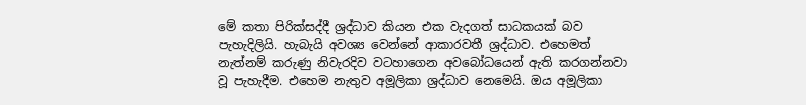මේ කතා පිරික්සද්දී ශ්‍රද්ධාව කියන එක වැදගත් සාධකයක් බව පැහැදිලියි. හැබැයි අවශ්‍ය වෙන්නේ ආකාරවතී ශ්‍රද්ධාව. එහෙමත් නැත්නම් කරුණු නිවැරදිව වටහාගෙන අවබෝධයෙන් ඇති කරගන්නවා වූ පැහැදීම. එහෙම නැතුව අමූලිකා ශ්‍රද්ධාව නෙමෙයි. ඔය අමූලිකා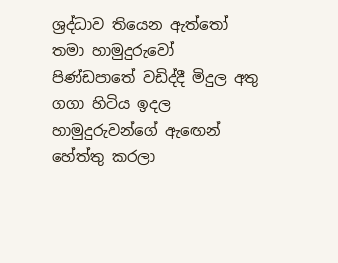ශ්‍රද්ධාව තියෙන ඇත්තෝ තමා හාමුදුරුවෝ පිණ්ඩපාතේ වඩිද්දී මිදුල අතු ගගා හිටිය ඉදල හාමුදුරුවන්ගේ ඇඟෙන් හේත්තු කරලා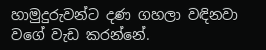හාමුදුරුවන්ට දණ ගහලා වඳිනවා වගේ වැඩ කරන්නේ.